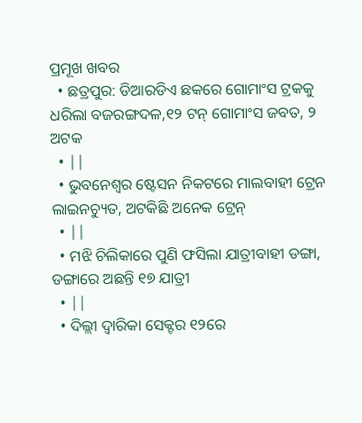ପ୍ରମୂଖ ଖବର
  • ଛତ୍ରପୁର: ଡିଆରଡିଏ ଛକରେ ଗୋମାଂସ ଟ୍ରକକୁ ଧରିଲା ବଜରଙ୍ଗଦଳ,୧୨ ଟନ୍ ଗୋମାଂସ ଜବତ, ୨ ଅଟକ
  • ||
  • ଭୁବନେଶ୍ବର ଷ୍ଟେସନ ନିକଟରେ ମାଲବାହୀ ଟ୍ରେନ ଲାଇନଚ୍ୟୁତ, ଅଟକିଛି ଅନେକ ଟ୍ରେନ୍
  • ||
  • ମଝି ଚିଲିକାରେ ପୁଣି ଫସିଲା ଯାତ୍ରୀବାହୀ ଡଙ୍ଗା, ଡଙ୍ଗାରେ ଅଛନ୍ତି ୧୭ ଯାତ୍ରୀ
  • ||
  • ଦିଲ୍ଲୀ ଦ୍ବାରିକା ସେକ୍ଟର ୧୨ରେ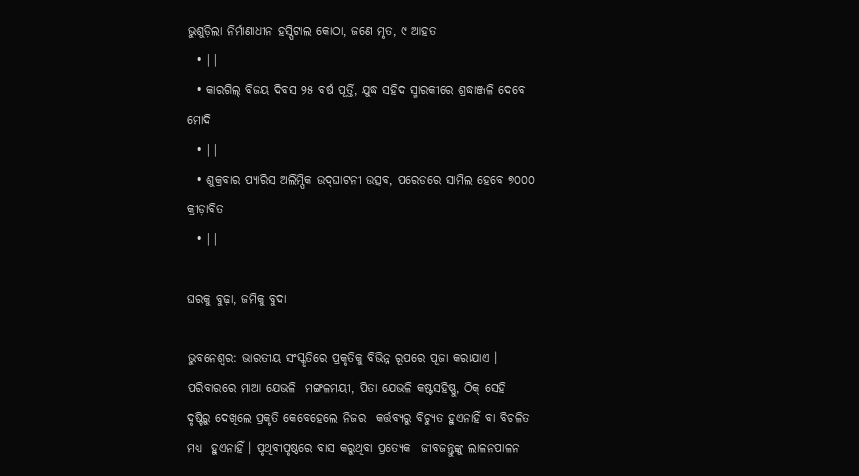ଭୁଶୁଡ଼ିଲା ନିର୍ମାଣାଧୀନ ହସ୍ପିଟାଲ କୋଠା, ଜଣେ ମୃତ, ୯ ଆହତ
  • ||
  • କାରଗିଲ୍‌ ବିଜୟ ଦିବସ ୨୫ ବର୍ଷ ପୂର୍ତ୍ତି, ଯୁଦ୍ଧ ସହିଦ ସ୍ମାରକୀରେ ଶ୍ରଦ୍ଧାଞ୍ଜଳି ଦେବେ ମୋଦି
  • ||
  • ଶୁକ୍ରବାର ପ୍ୟାରିସ ଅଲିମ୍ପିକ ଉଦ୍‌ଘାଟନୀ ଉତ୍ସବ, ପରେଡରେ ସାମିଲ ହେବେ ୭୦୦୦ କ୍ରୀଡ଼ାବିତ
  • ||

ଘରକୁ ବୁଢ଼ା, ଜମିକୁ ବୁଦା

ଭୁବନେଶ୍ୱର: ଭାରତୀୟ ସଂସ୍କୃତିରେ ପ୍ରକୃତିକୁ ବିଭିନ୍ନ ରୂପରେ ପୂଜା କରାଯାଏ । ପରିବାରରେ ମାଆ ଯେଭଳି  ମଙ୍ଗଳମୟୀ, ପିତା ଯେଭଳି କଷ୍ଟସହିଷ୍ଣୁ, ଠିକ୍‌ ସେହି  ଦୃଷ୍ଟିରୁ ଦେଖିଲେ ପ୍ରକୃତି କେବେହେଲେ ନିଜର  କର୍ତ୍ତବ୍ୟରୁ ବିଚ୍ୟୁତ ହୁଏନାହିଁ ବା ବିଚଳିତ ମଧ୍ୟ  ହୁଏନାହିଁ । ପୃଥିବୀପୃଷ୍ଠରେ ବାସ କରୁଥିବା ପ୍ରତ୍ୟେକ  ଜୀବଜନ୍ତୁଙ୍କୁ ଲାଳନପାଳନ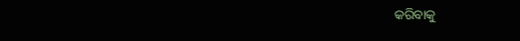କରିବାକୁ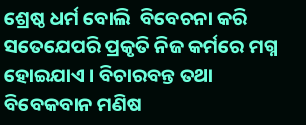ଶ୍ରେଷ୍ଠ ଧର୍ମ ବୋଲି  ବିବେଚନା କରି ସତେଯେପରି ପ୍ରକୃତି ନିଜ କର୍ମରେ ମଗ୍ନ ହୋଇଯାଏ । ବିଚାରବନ୍ତ ତଥା ବିବେକବାନ ମଣିଷ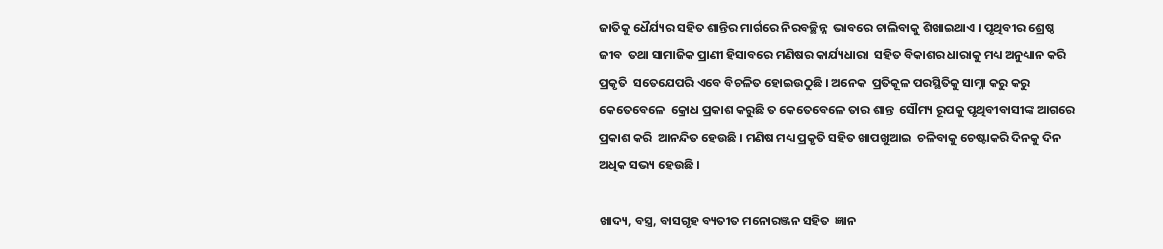ଜାତିକୁ ଧୈର୍ଯ୍ୟର ସହିତ ଶାନ୍ତିର ମାର୍ଗରେ ନିରବଚ୍ଛିନ୍ନ  ଭାବରେ ଚାଲିବାକୁ ଶିଖାଇଥାଏ । ପୃଥିବୀର ଶ୍ରେଷ୍ଠ ଜୀବ  ତଥା ସାମାଜିକ ପ୍ରାଣୀ ହିସାବରେ ମଣିଷର କାର୍ଯ୍ୟଧାରା  ସହିତ ବିକାଶର ଧାରାକୁ ମଧ୍ୟ ଅନୁଧ୍ୟାନ କରି ପ୍ରକୃତି  ସତେଯେପରି ଏବେ ବିଚଳିତ ହୋଇଉଠୁଛି । ଅନେକ  ପ୍ରତିକୂଳ ପରସ୍ଥିତିକୁ ସାମ୍ନା କରୁ କରୁ କେତେବେଳେ  କ୍ରୋଧ ପ୍ରକାଶ କରୁଛି ତ କେତେବେଳେ ତାର ଶାନ୍ତ  ସୌମ୍ୟ ରୂପକୁ ପୃଥିବୀବାସୀଙ୍କ ଆଗରେ ପ୍ରକାଶ କରି  ଆନନ୍ଦିତ ହେଉଛି । ମଣିଷ ମଧ୍ୟ ପ୍ରକୃତି ସହିତ ଖାପଖୁଆଇ  ଚଳିବାକୁ ଚେଷ୍ଟାକରି ଦିନକୁ ଦିନ ଅଧିକ ସଭ୍ୟ ହେଉଛି ।

ଖାଦ୍ୟ, ବସ୍ତ୍ର, ବାସଗୃହ ବ୍ୟତୀତ ମନୋରଞ୍ଜନ ସହିତ  ଜ୍ଞାନ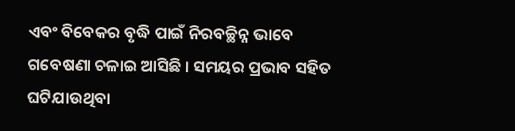ଏବଂ ବିବେକର ବୃଦ୍ଧି ପାଇଁ ନିରବଚ୍ଛିନ୍ନ ଭାବେ  ଗବେଷଣା ଚଳାଇ ଆସିଛି । ସମୟର ପ୍ରଭାବ ସହିତ  ଘଟିଯାଉଥିବା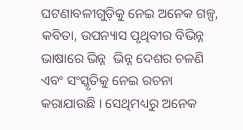ଘଟଣାବଳୀଗୁଡ଼ିକୁ ନେଇ ଅନେକ ଗଳ୍ପ,  କବିତା, ଉପନ୍ୟାସ ପୃଥିବୀର ବିଭିନ୍ନ ଭାଷାରେ ଭିନ୍ନ  ଭିନ୍ନ ଦେଶର ଚଳଣି ଏବଂ ସଂସ୍କୃତିକୁ ନେଇ ରଚନା  କରାଯାଉଛି । ସେଥିମଧ୍ୟରୁ ଅନେକ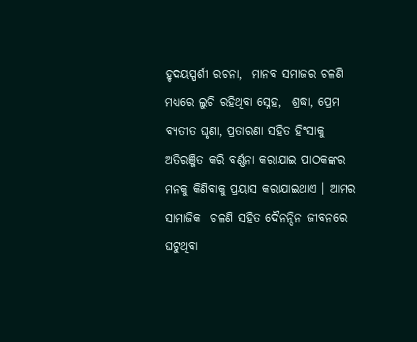ହୃଦୟସ୍ପର୍ଶୀ ରଚନା,  ମାନବ ସମାଜର ଚଳଣି ମଧ୍ୟରେ ଲୁଚି ରହିଥିବା ସ୍ନେହ,  ଶ୍ରଦ୍ଧା, ପ୍ରେମ ବ୍ୟତୀତ ଘୃଣା, ପ୍ରତାରଣା ସହିତ ହିଂସାକୁ  ଅତିରଞ୍ଜିତ କରି ବର୍ଣ୍ଣନା କରାଯାଇ ପାଠକଙ୍କର ମନକୁ କିଣିବାକୁ ପ୍ରୟାସ କରାଯାଇଥାଏ । ଆମର ସାମାଜିକ  ଚଳଣି ସହିତ ଦୈନନ୍ଦିନ ଜୀବନରେ ଘଟୁଥିବା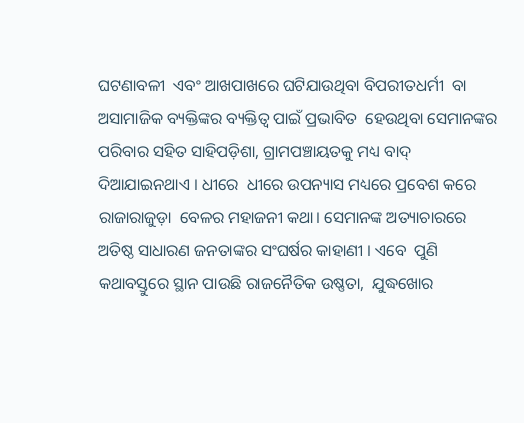ଘଟଣାବଳୀ  ଏବଂ ଆଖପାଖରେ ଘଟିଯାଉଥିବା ବିପରୀତଧର୍ମୀ  ବା ଅସାମାଜିକ ବ୍ୟକ୍ତିଙ୍କର ବ୍ୟକ୍ତିତ୍ୱ ପାଇଁ ପ୍ରଭାବିତ  ହେଉଥିବା ସେମାନଙ୍କର ପରିବାର ସହିତ ସାହିପଡ଼ିଶା, ଗ୍ରାମପଞ୍ଚାୟତକୁ ମଧ୍ୟ ବାଦ୍‌ ଦିଆଯାଇନଥାଏ । ଧୀରେ  ଧୀରେ ଉପନ୍ୟାସ ମଧ୍ୟରେ ପ୍ରବେଶ କରେ ରାଜାରାଜୁଡ଼ା  ବେଳର ମହାଜନୀ କଥା। ସେମାନଙ୍କ ଅତ୍ୟାଚାରରେ  ଅତିଷ୍ଠ ସାଧାରଣ ଜନତାଙ୍କର ସଂଘର୍ଷର କାହାଣୀ । ଏବେ  ପୁଣି କଥାବସ୍ତୁରେ ସ୍ଥାନ ପାଉଛି ରାଜନୈତିକ ଉଷ୍ଣତା,  ଯୁଦ୍ଧଖୋର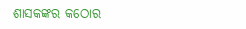ଶାସକଙ୍କର କଠୋର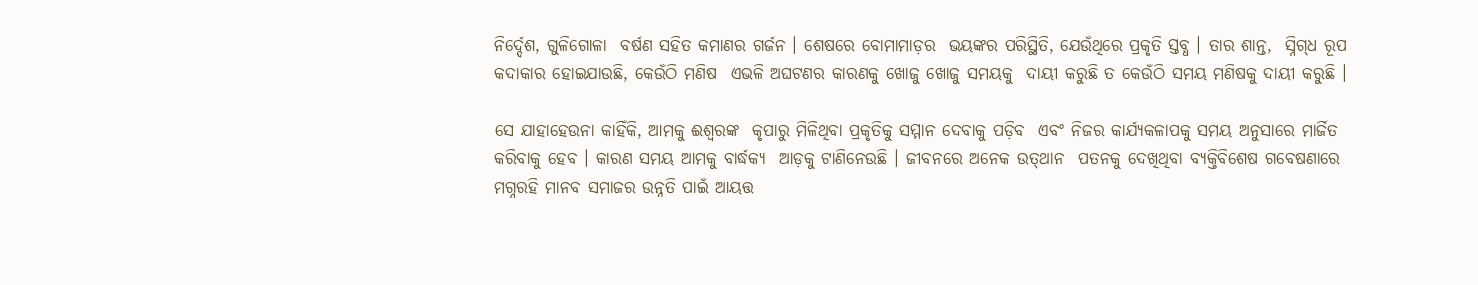ନିର୍ଦ୍ଦେଶ, ଗୁଳିଗୋଳା  ବର୍ଷଣ ସହିତ କମାଣର ଗର୍ଜନ । ଶେଷରେ ବୋମାମାଡ଼ର  ଭୟଙ୍କର ପରିସ୍ଥିତି, ଯେଉଁଥିରେ ପ୍ରକୃତି ସ୍ତବ୍ଧ । ତାର ଶାନ୍ତ,  ସ୍ନିଗ୍‌ଧ ରୂପ କଦାକାର ହୋଇଯାଉଛି, କେଉଁଠି ମଣିଷ  ଏଭଳି ଅଘଟଣର କାରଣକୁ ଖୋଜୁ ଖୋଜୁ ସମୟକୁ  ଦାୟୀ କରୁଛି ତ କେଉଁଠି ସମୟ ମଣିଷକୁ ଦାୟୀ କରୁଛି ।

ସେ ଯାହାହେଉନା କାହିଁକି, ଆମକୁ ଈଶ୍ୱରଙ୍କ  କୃପାରୁ ମିଳିଥିବା ପ୍ରକୃତିକୁ ସମ୍ମାନ ଦେବାକୁ ପଡ଼ିବ  ଏବଂ ନିଜର କାର୍ଯ୍ୟକଳାପକୁ ସମୟ ଅନୁସାରେ ମାର୍ଜିତ  କରିବାକୁ ହେବ । କାରଣ ସମୟ ଆମକୁ ବାର୍ଦ୍ଧକ୍ୟ  ଆଡ଼କୁ ଟାଣିନେଉଛି । ଜୀବନରେ ଅନେକ ଉତ୍‌ଥାନ  ପତନକୁ ଦେଖିଥିବା ବ୍ୟକ୍ତିବିଶେଷ ଗବେଷଣାରେ  ମଗ୍ନରହି ମାନବ ସମାଜର ଉନ୍ନତି ପାଇଁ ଆୟତ୍ତ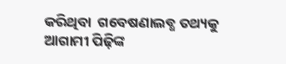କରିଥିବା  ଗବେଷଣାଲବ୍ଧ ତଥ୍ୟକୁ ଆଗାମୀ ପିଢ଼ିଙ୍କ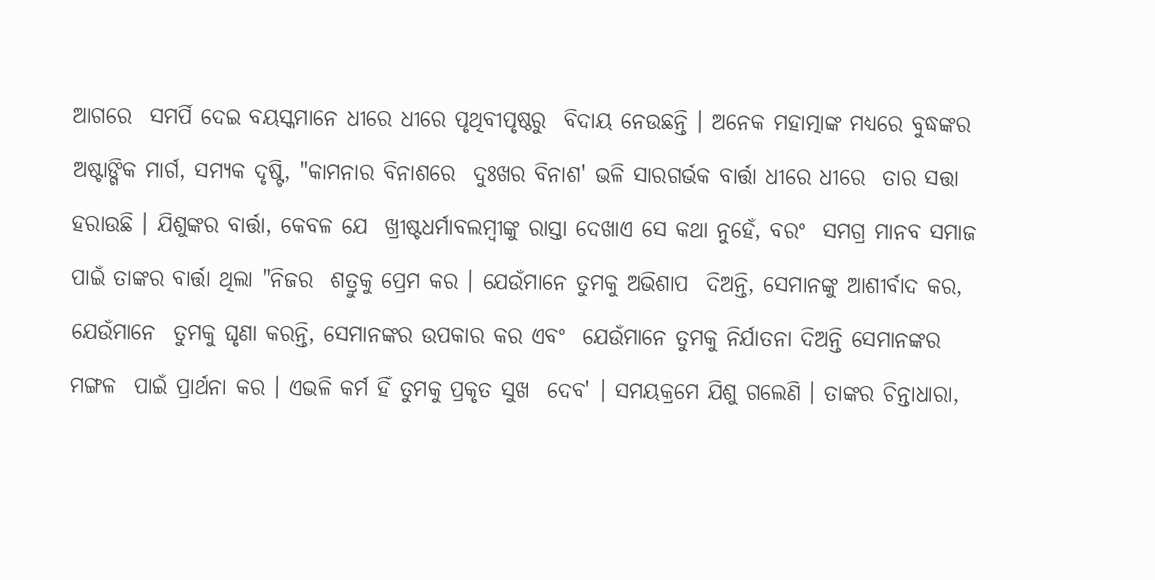ଆଗରେ  ସମର୍ପି ଦେଇ ବୟସ୍କମାନେ ଧୀରେ ଧୀରେ ପୃଥିବୀପୃଷ୍ଠରୁ  ବିଦାୟ ନେଉଛନ୍ତି । ଅନେକ ମହାତ୍ମାଙ୍କ ମଧ୍ୟରେ ବୁଦ୍ଧଙ୍କର ଅଷ୍ଟାଙ୍ଗିକ ମାର୍ଗ, ସମ୍ୟକ ଦୃଷ୍ଟି, "କାମନାର ବିନାଶରେ  ଦୁଃଖର ବିନାଶ' ଭଳି ସାରଗର୍ଭକ ବାର୍ତ୍ତା ଧୀରେ ଧୀରେ  ତାର ସତ୍ତା ହରାଉଛି । ଯିଶୁଙ୍କର ବାର୍ତ୍ତା, କେବଳ ଯେ  ଖ୍ରୀଷ୍ଟଧର୍ମାବଲମ୍ବୀଙ୍କୁ ରାସ୍ତା ଦେଖାଏ ସେ କଥା ନୁହେଁ, ବରଂ  ସମଗ୍ର ମାନବ ସମାଜ ପାଇଁ ତାଙ୍କର ବାର୍ତ୍ତା ଥିଲା "ନିଜର  ଶତ୍ରୁକୁ ପ୍ରେମ କର । ଯେଉଁମାନେ ତୁମକୁ ଅଭିଶାପ  ଦିଅନ୍ତି, ସେମାନଙ୍କୁ ଆଶୀର୍ବାଦ କର, ଯେଉଁମାନେ  ତୁମକୁ ଘୃଣା କରନ୍ତି, ସେମାନଙ୍କର ଉପକାର କର ଏବଂ  ଯେଉଁମାନେ ତୁମକୁ ନିର୍ଯାତନା ଦିଅନ୍ତି ସେମାନଙ୍କର ମଙ୍ଗଳ  ପାଇଁ ପ୍ରାର୍ଥନା କର । ଏଭଳି କର୍ମ ହିଁ ତୁମକୁ ପ୍ରକୃତ ସୁଖ  ଦେବ' । ସମୟକ୍ରମେ ଯିଶୁ ଗଲେଣି । ତାଙ୍କର ଚିନ୍ତାଧାରା,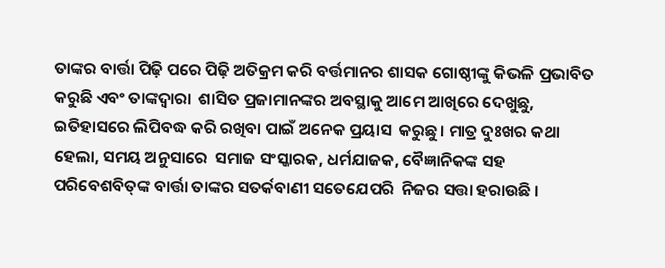ତାଙ୍କର ବାର୍ତ୍ତା ପିଢ଼ି ପରେ ପିଢ଼ି ଅତିକ୍ରମ କରି ବର୍ତ୍ତମାନର ଶାସକ ଗୋଷ୍ଠୀଙ୍କୁ କିଭଳି ପ୍ରଭାବିତ କରୁଛି ଏବଂ ତାଙ୍କଦ୍ୱାରା  ଶାସିତ ପ୍ରଜାମାନଙ୍କର ଅବସ୍ଥାକୁ ଆମେ ଆଖିରେ ଦେଖୁଛୁ,  ଇତିହାସରେ ଲିପିବଦ୍ଧ କରି ରଖିବା ପାଇଁ ଅନେକ ପ୍ରୟାସ  କରୁଛୁ । ମାତ୍ର ଦୁଃଖର କଥା ହେଲା, ସମୟ ଅନୁସାରେ  ସମାଜ ସଂସ୍କାରକ, ଧର୍ମଯାଜକ, ବୈଜ୍ଞାନିକଙ୍କ ସହ  ପରିବେଶବିତ୍‌ଙ୍କ ବାର୍ତ୍ତା ତାଙ୍କର ସତର୍କବାଣୀ ସତେଯେପରି  ନିଜର ସତ୍ତା ହରାଉଛି ।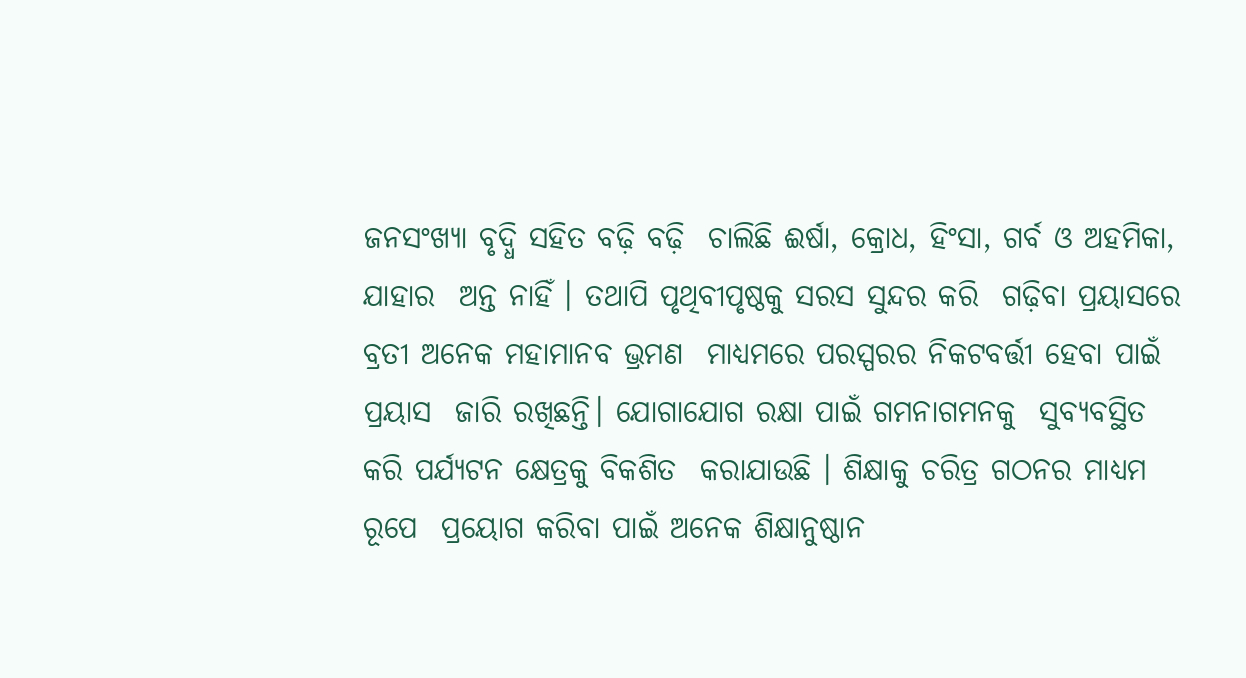ଜନସଂଖ୍ୟା ବୃଦ୍ଧି ସହିତ ବଢ଼ି ବଢ଼ି  ଚାଲିଛି ଈର୍ଷା, କ୍ରୋଧ, ହିଂସା, ଗର୍ବ ଓ ଅହମିକା, ଯାହାର  ଅନ୍ତ ନାହିଁ । ତଥାପି ପୃଥିବୀପୃଷ୍ଠକୁ ସରସ ସୁନ୍ଦର କରି  ଗଢ଼ିବା ପ୍ରୟାସରେ ବ୍ରତୀ ଅନେକ ମହାମାନବ ଭ୍ରମଣ  ମାଧ୍ୟମରେ ପରସ୍ପରର ନିକଟବର୍ତ୍ତୀ ହେବା ପାଇଁ ପ୍ରୟାସ  ଜାରି ରଖିଛନ୍ତି। ଯୋଗାଯୋଗ ରକ୍ଷା ପାଇଁ ଗମନାଗମନକୁ  ସୁବ୍ୟବସ୍ଥିତ କରି ପର୍ଯ୍ୟଟନ କ୍ଷେତ୍ରକୁ ବିକଶିତ  କରାଯାଉଛି । ଶିକ୍ଷାକୁ ଚରିତ୍ର ଗଠନର ମାଧ୍ୟମ ରୂପେ  ପ୍ରୟୋଗ କରିବା ପାଇଁ ଅନେକ ଶିକ୍ଷାନୁଷ୍ଠାନ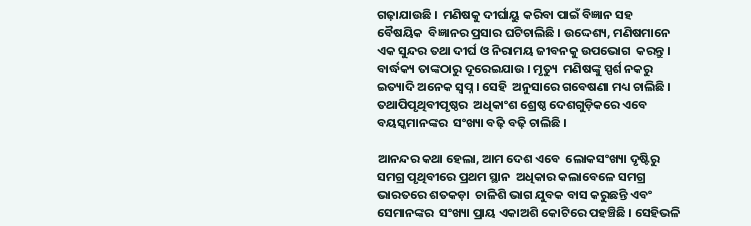ଗଢ଼ାଯାଉଛି ।  ମଣିଷକୁ ଦୀର୍ଘାୟୁ କରିବା ପାଇଁ ବିଜ୍ଞାନ ସହ ବୈଷୟିକ  ବିଜ୍ଞାନର ପ୍ରସାର ଘଟିଚାଲିଛି । ଉଦ୍ଦେଶ୍ୟ, ମଣିଷମାନେ  ଏକ ସୁନ୍ଦର ତଥା ଦୀର୍ଘ ଓ ନିରାମୟ ଜୀବନକୁ ଉପଭୋଗ  କରନ୍ତୁ । ବାର୍ଦ୍ଧକ୍ୟ ତାଙ୍କଠାରୁ ଦୂରେଇଯାଉ । ମୃତ୍ୟୁ  ମଣିଷଙ୍କୁ ସ୍ପର୍ଶ ନକରୁ ଇତ୍ୟାଦି ଅନେକ ସ୍ୱପ୍ନ । ସେହି  ଅନୁସାରେ ଗବେଷଣା ମଧ୍ୟ ଚାଲିଛି । ତଥାପିପୃଥିବୀପୃଷ୍ଠର  ଅଧିକାଂଶ ଶ୍ରେଷ୍ଠ ଦେଶଗୁଡ଼ିକରେ ଏବେ ବୟସ୍କମାନଙ୍କର  ସଂଖ୍ୟା ବଢ଼ି ବଢ଼ି ଚାଲିଛି ।

ଆନନ୍ଦର କଥା ହେଲା, ଆମ ଦେଶ ଏବେ  ଲୋକସଂଖ୍ୟା ଦୃଷ୍ଟିରୁ ସମଗ୍ର ପୃଥିବୀରେ ପ୍ରଥମ ସ୍ଥାନ  ଅଧିକାର କଲାବେଳେ ସମଗ୍ର ଭାରତରେ ଶତକଡ଼ା  ଚାଳିଶି ଭାଗ ଯୁବକ ବାସ କରୁଛନ୍ତି ଏବଂ ସେମାନଙ୍କର  ସଂଖ୍ୟା ପ୍ରାୟ ଏକାଅଶି କୋଟିରେ ପହଞ୍ଚିଛି । ସେହିଭଳି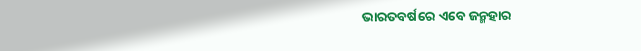ଭାରତବର୍ଷରେ ଏବେ ଜନ୍ମହାର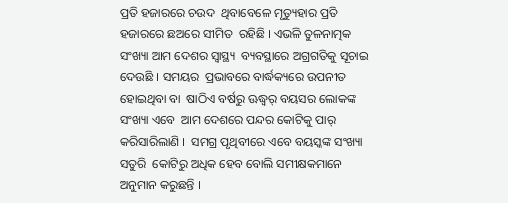ପ୍ରତି ହଜାରରେ ଚଉଦ  ଥିବାବେଳେ ମୃତ୍ୟୁହାର ପ୍ରତି ହଜାରରେ ଛଅରେ ସୀମିତ  ରହିଛି । ଏଭଳି ତୁଳନାତ୍ମକ ସଂଖ୍ୟା ଆମ ଦେଶର ସ୍ୱାସ୍ଥ୍ୟ  ବ୍ୟବସ୍ଥାରେ ଅଗ୍ରଗତିକୁ ସୂଚାଇ ଦେଉଛି । ସମୟର  ପ୍ରଭାବରେ ବାର୍ଦ୍ଧକ୍ୟରେ ଉପନୀତ ହୋଇଥିବା ବା  ଷାଠିଏ ବର୍ଷରୁ ଊଦ୍ଧ୍ୱର୍ ବୟସର ଲୋକଙ୍କ ସଂଖ୍ୟା ଏବେ  ଆମ ଦେଶରେ ପନ୍ଦର କୋଟିକୁ ପାର୍‌ କରିସାରିଲାଣି ।  ସମଗ୍ର ପୃଥିବୀରେ ଏବେ ବୟସ୍କଙ୍କ ସଂଖ୍ୟା ସତୁରି  କୋଟିରୁ ଅଧିକ ହେବ ବୋଲି ସମୀକ୍ଷକମାନେ  ଅନୁମାନ କରୁଛନ୍ତି ।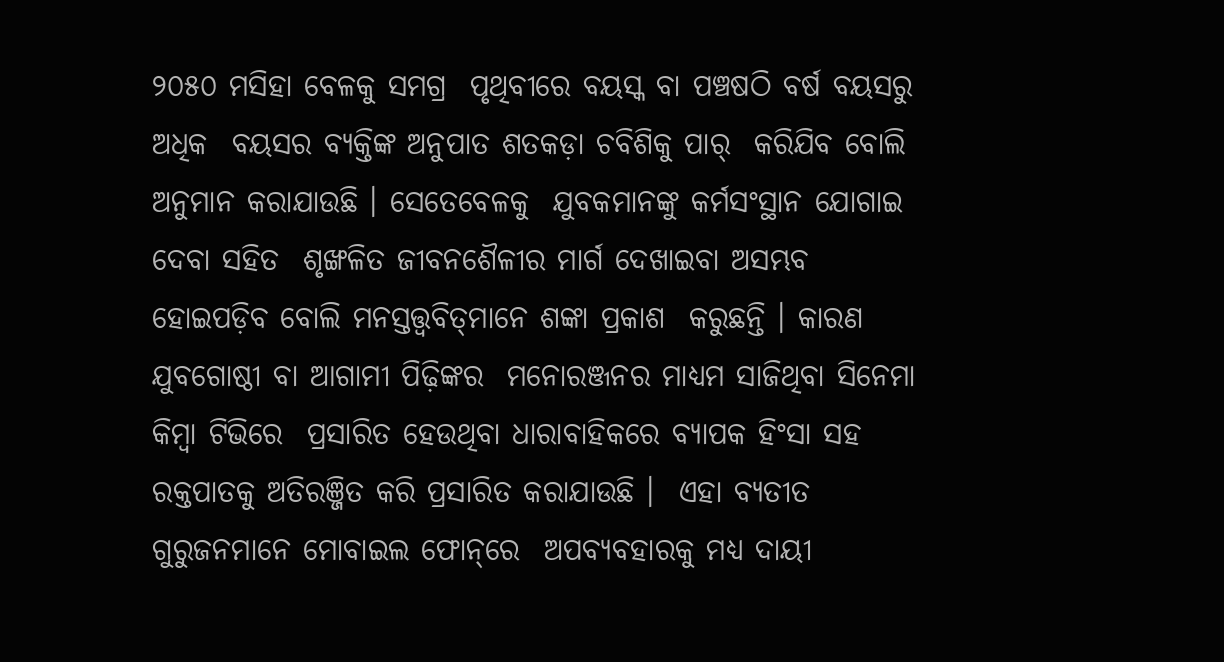୨୦୫୦ ମସିହା ବେଳକୁ ସମଗ୍ର  ପୃଥିବୀରେ ବୟସ୍କ ବା ପଞ୍ଚଷଠି ବର୍ଷ ବୟସରୁ ଅଧିକ  ବୟସର ବ୍ୟକ୍ତିଙ୍କ ଅନୁପାତ ଶତକଡ଼ା ଚବିଶିକୁ ପାର୍‌  କରିଯିବ ବୋଲି ଅନୁମାନ କରାଯାଉଛି । ସେତେବେଳକୁ  ଯୁବକମାନଙ୍କୁ କର୍ମସଂସ୍ଥାନ ଯୋଗାଇ ଦେବା ସହିତ  ଶୃଙ୍ଖଳିତ ଜୀବନଶୈଳୀର ମାର୍ଗ ଦେଖାଇବା ଅସମ୍ଭବ  ହୋଇପଡ଼ିବ ବୋଲି ମନସ୍ତତ୍ତ୍ୱବିତ୍‌ମାନେ ଶଙ୍କା ପ୍ରକାଶ  କରୁଛନ୍ତି । କାରଣ ଯୁବଗୋଷ୍ଠୀ ବା ଆଗାମୀ ପିଢ଼ିଙ୍କର  ମନୋରଞ୍ଜନର ମାଧ୍ୟମ ସାଜିଥିବା ସିନେମା କିମ୍ବା ଟିଭିରେ  ପ୍ରସାରିତ ହେଉଥିବା ଧାରାବାହିକରେ ବ୍ୟାପକ ହିଂସା ସହ ରକ୍ତପାତକୁ ଅତିରଞ୍ଜିତ କରି ପ୍ରସାରିତ କରାଯାଉଛି ।  ଏହା ବ୍ୟତୀତ ଗୁରୁଜନମାନେ ମୋବାଇଲ ଫୋନ୍‌ରେ  ଅପବ୍ୟବହାରକୁ ମଧ୍ୟ ଦାୟୀ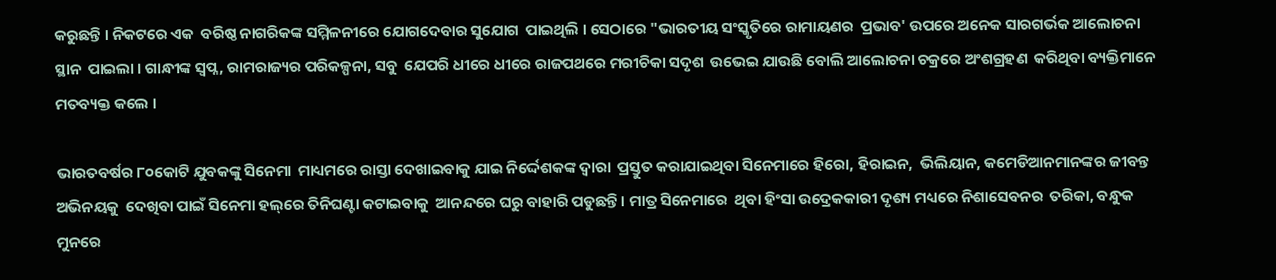କରୁଛନ୍ତି । ନିକଟରେ ଏକ  ବରିଷ୍ଠ ନାଗରିକଙ୍କ ସମ୍ମିଳନୀରେ ଯୋଗଦେବାର ସୁଯୋଗ  ପାଇଥିଲି । ସେଠାରେ "ଭାରତୀୟ ସଂସ୍କୃତିରେ ରାମାୟଣର  ପ୍ରଭାବ' ଉପରେ ଅନେକ ସାରଗର୍ଭକ ଆଲୋଚନା ସ୍ଥାନ  ପାଇଲା । ଗାନ୍ଧୀଙ୍କ ସ୍ୱପ୍ନ, ରାମରାଜ୍ୟର ପରିକଳ୍ପନା, ସବୁ  ଯେପରି ଧୀରେ ଧୀରେ ରାଜପଥରେ ମରୀଚିକା ସଦୃଶ  ଉଭେଇ ଯାଉଛି ବୋଲି ଆଲୋଚନା ଚକ୍ରରେ ଅଂଶଗ୍ରହଣ  କରିଥିବା ବ୍ୟକ୍ତିମାନେ ମତବ୍ୟକ୍ତ କଲେ ।

ଭାରତବର୍ଷର ୮୦କୋଟି ଯୁବକଙ୍କୁ ସିନେମା  ମାଧ୍ୟମରେ ରାସ୍ତା ଦେଖାଇବାକୁ ଯାଇ ନିର୍ଦ୍ଦେଶକଙ୍କ ଦ୍ୱାରା  ପ୍ରସ୍ତୁତ କରାଯାଇଥିବା ସିନେମାରେ ହିରୋ, ହିରାଇନ,  ଭିଲିୟାନ, କମେଡିଆନମାନଙ୍କର ଜୀବନ୍ତ ଅଭିନୟକୁ  ଦେଖିବା ପାଇଁ ସିନେମା ହଲ୍‌ରେ ତିନିଘଣ୍ଟା କଟାଇବାକୁ  ଆନନ୍ଦରେ ଘରୁ ବାହାରି ପଡୁଛନ୍ତି । ମାତ୍ର ସିନେମାରେ  ଥିବା ହିଂସା ଉଦ୍ରେକକାରୀ ଦୃଶ୍ୟ ମଧ୍ୟରେ ନିଶାସେବନର  ତରିକା, ବନ୍ଧୁକ ମୁନରେ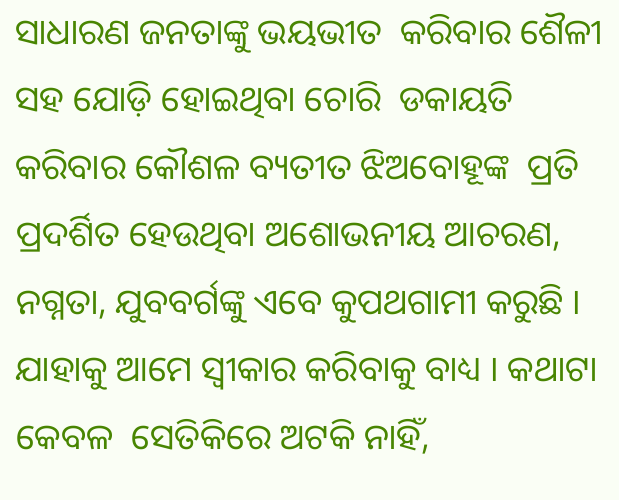ସାଧାରଣ ଜନତାଙ୍କୁ ଭୟଭୀତ  କରିବାର ଶୈଳୀ ସହ ଯୋଡ଼ି ହୋଇଥିବା ଚୋରି  ଡକାୟତି କରିବାର କୌଶଳ ବ୍ୟତୀତ ଝିଅବୋହୂଙ୍କ  ପ୍ରତି ପ୍ରଦର୍ଶିତ ହେଉଥିବା ଅଶୋଭନୀୟ ଆଚରଣ,  ନଗ୍ନତା, ଯୁବବର୍ଗଙ୍କୁ ଏବେ କୁପଥଗାମୀ କରୁଛି ।  ଯାହାକୁ ଆମେ ସ୍ୱୀକାର କରିବାକୁ ବାଧ୍ୟ । କଥାଟା କେବଳ  ସେତିକିରେ ଅଟକି ନାହିଁ,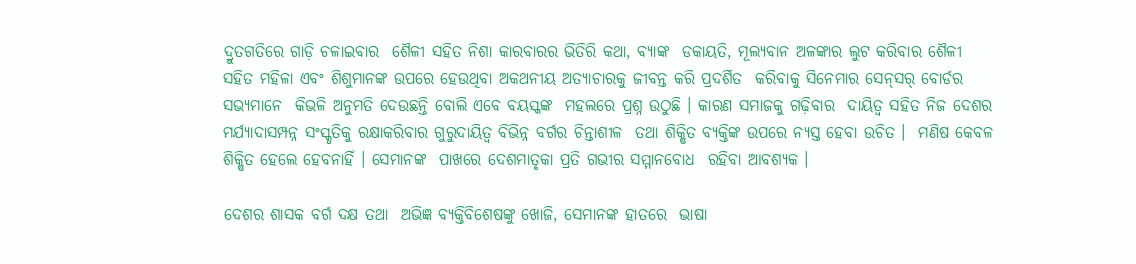ଦ୍ରୁତଗତିରେ ଗାଡ଼ି ଚଳାଇବାର  ଶୈଳୀ ସହିତ ନିଶା କାରବାରର ଭିତିରି କଥା, ବ୍ୟାଙ୍କ  ଡକାୟତି, ମୂଲ୍ୟବାନ ଅଳଙ୍କାର ଲୁଟ କରିବାର ଶୈଳୀ  ସହିତ ମହିଳା ଏବଂ ଶିଶୁମାନଙ୍କ ଉପରେ ହେଉଥିବା ଅକଥନୀୟ ଅତ୍ୟାଚାରକୁ ଜୀବନ୍ତ କରି ପ୍ରଦର୍ଶିତ  କରିବାକୁ ସିନେମାର ସେନ୍‌ସର୍‌ ବୋର୍ଡର ସଭ୍ୟମାନେ  କିଭଳି ଅନୁମତି ଦେଉଛନ୍ତି ବୋଲି ଏବେ ବୟସ୍କଙ୍କ  ମହଲରେ ପ୍ରଶ୍ନ ଉଠୁଛି । କାରଣ ସମାଜକୁ ଗଢ଼ିବାର  ଦାୟିତ୍ୱ ସହିତ ନିଜ ଦେଶର ମର୍ଯ୍ୟାଦାସମ୍ପନ୍ନ ସଂସ୍କୃତିକୁ ରକ୍ଷାକରିବାର ଗୁରୁଦାୟିତ୍ୱ ବିଭିନ୍ନ ବର୍ଗର ଚିନ୍ତାଶୀଳ  ତଥା ଶିକ୍ଷିତ ବ୍ୟକ୍ତିଙ୍କ ଉପରେ ନ୍ୟସ୍ତ ହେବା ଉଚିତ ।  ମଣିଷ କେବଳ ଶିକ୍ଷିତ ହେଲେ ହେବନାହିଁ । ସେମାନଙ୍କ  ପାଖରେ ଦେଶମାତୃକା ପ୍ରତି ଗଭୀର ସମ୍ମାନବୋଧ  ରହିବା ଆବଶ୍ୟକ ।

ଦେଶର ଶାସକ ବର୍ଗ ଦକ୍ଷ ତଥା  ଅଭିଜ୍ଞ ବ୍ୟକ୍ତିବିଶେଷଙ୍କୁ ଖୋଜି, ସେମାନଙ୍କ ହାତରେ  ଭାଷା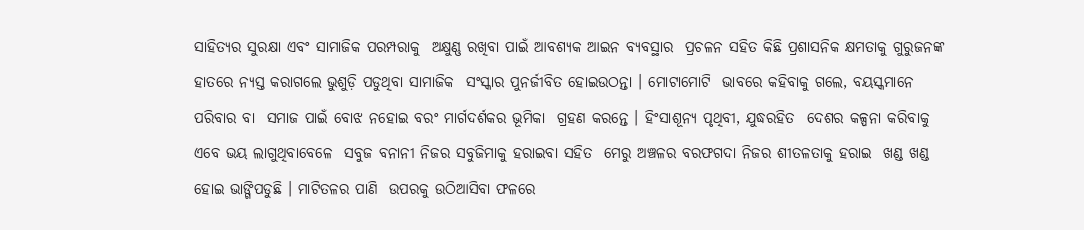ସାହିତ୍ୟର ସୁରକ୍ଷା ଏବଂ ସାମାଜିକ ପରମ୍ପରାକୁ  ଅକ୍ଷୁଣ୍ଣ ରଖିବା ପାଇଁ ଆବଶ୍ୟକ ଆଇନ ବ୍ୟବସ୍ଥାର  ପ୍ରଚଳନ ସହିତ କିଛି ପ୍ରଶାସନିକ କ୍ଷମତାକୁ ଗୁରୁଜନଙ୍କ  ହାତରେ ନ୍ୟସ୍ତ କରାଗଲେ ଭୁଶୁଡ଼ି ପଡୁଥିବା ସାମାଜିକ  ସଂସ୍କାର ପୁନର୍ଜୀବିତ ହୋଇଉଠନ୍ତା । ମୋଟାମୋଟି  ଭାବରେ କହିବାକୁ ଗଲେ, ବୟସ୍କମାନେ ପରିବାର ବା  ସମାଜ ପାଇଁ ବୋଝ ନହୋଇ ବରଂ ମାର୍ଗଦର୍ଶକର ଭୂମିକା  ଗ୍ରହଣ କରନ୍ତେ । ହିଂସାଶୂନ୍ୟ ପୃଥିବୀ, ଯୁଦ୍ଧରହିତ  ଦେଶର କଳ୍ପନା କରିବାକୁ ଏବେ ଭୟ ଲାଗୁଥିବାବେଳେ  ସବୁଜ ବନାନୀ ନିଜର ସବୁଜିମାକୁ ହରାଇବା ସହିତ  ମେରୁ ଅଞ୍ଚଳର ବରଫଗଦା ନିଜର ଶୀତଳତାକୁ ହରାଇ  ଖଣ୍ଡ ଖଣ୍ଡ ହୋଇ ଭାଙ୍ଗିପଡୁଛି । ମାଟିତଳର ପାଣି  ଉପରକୁ ଉଠିଆସିବା ଫଳରେ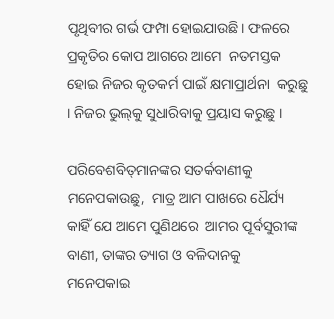ପୃଥିବୀର ଗର୍ଭ ଫମ୍ପା ହୋଇଯାଉଛି। ଫଳରେ ପ୍ରକୃତିର କୋପ ଆଗରେ ଆମେ  ନତମସ୍ତକ ହୋଇ ନିଜର କୃତକର୍ମ ପାଇଁ କ୍ଷମାପ୍ରାର୍ଥନା  କରୁଛୁ । ନିଜର ଭୁଲ୍‌କୁ ସୁଧାରିବାକୁ ପ୍ରୟାସ କରୁଛୁ ।

ପରିବେଶବିତ୍‌ମାନଙ୍କର ସତର୍କବାଣୀକୁ ମନେପକାଉଛୁ,  ମାତ୍ର ଆମ ପାଖରେ ଧୈର୍ଯ୍ୟ କାହିଁ ଯେ ଆମେ ପୁଣିଥରେ  ଆମର ପୂର୍ବସୁରୀଙ୍କ ବାଣୀ, ତାଙ୍କର ତ୍ୟାଗ ଓ ବଳିଦାନକୁ  ମନେପକାଇ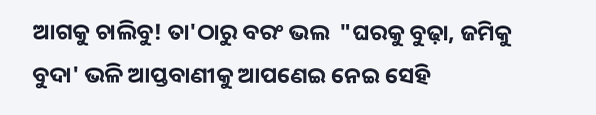ଆଗକୁ ଚାଲିବୁ! ତା'ଠାରୁ ବରଂ ଭଲ  "ଘରକୁ ବୁଢ଼ା, ଜମିକୁ ବୁଦା' ଭଳି ଆପ୍ତବାଣୀକୁ ଆପଣେଇ ନେଇ ସେହି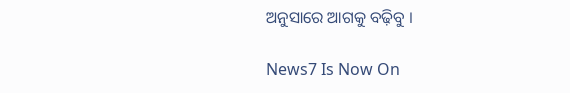ଅନୁସାରେ ଆଗକୁ ବଢ଼ିବୁ ।

News7 Is Now On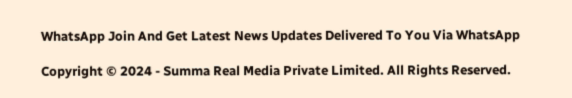WhatsApp Join And Get Latest News Updates Delivered To You Via WhatsApp

Copyright © 2024 - Summa Real Media Private Limited. All Rights Reserved.